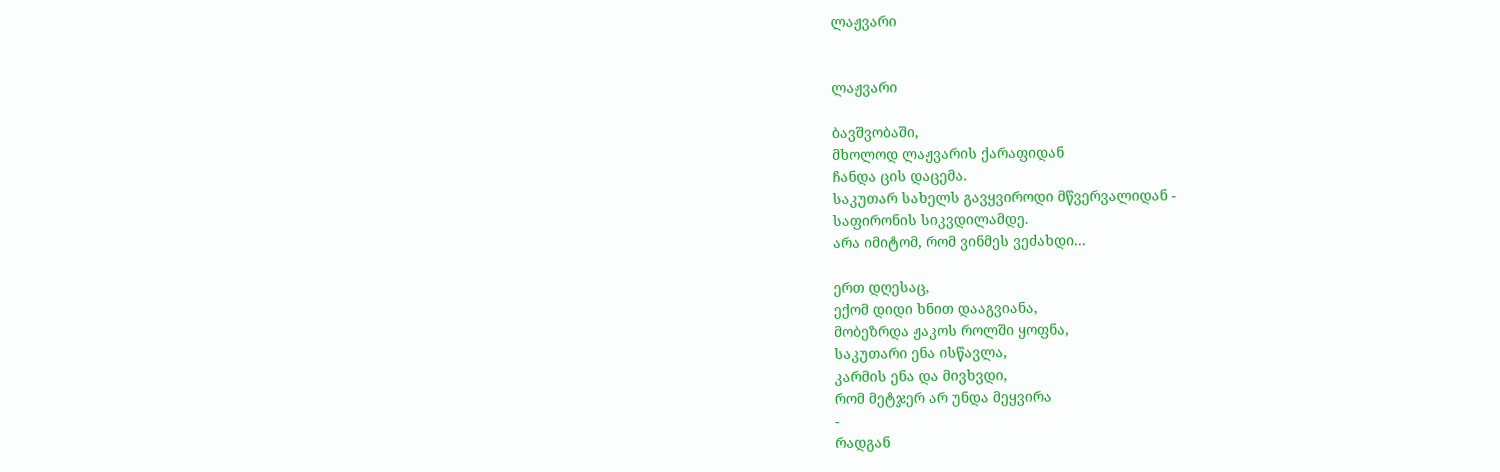ლაჟვარი


ლაჟვარი

ბავშვობაში,
მხოლოდ ლაჟვარის ქარაფიდან
ჩანდა ცის დაცემა.
საკუთარ სახელს გავყვიროდი მწვერვალიდან -
საფირონის სიკვდილამდე.
არა იმიტომ, რომ ვინმეს ვეძახდი...

ერთ დღესაც,
ექომ დიდი ხნით დააგვიანა,
მობეზრდა ჟაკოს როლში ყოფნა,
საკუთარი ენა ისწავლა,
კარმის ენა და მივხვდი,
რომ მეტჯერ არ უნდა მეყვირა
-
რადგან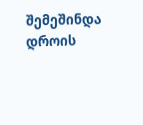შემეშინდა
დროის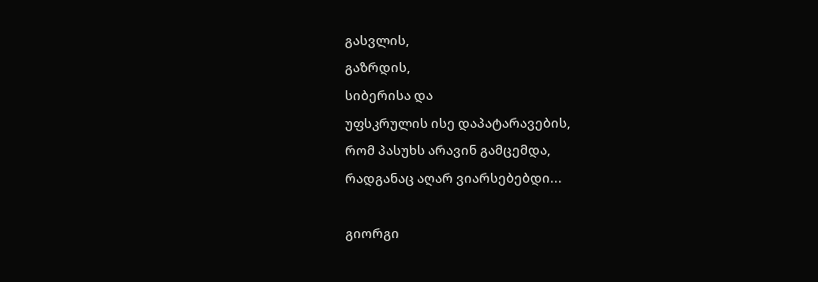გასვლის,
გაზრდის,
სიბერისა და
უფსკრულის ისე დაპატარავების,
რომ პასუხს არავინ გამცემდა,
რადგანაც აღარ ვიარსებებდი...

გიორგი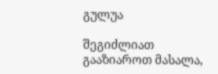გულუა

შეგიძლიათ გააზიაროთ მასალა,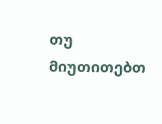თუ მიუთითებთ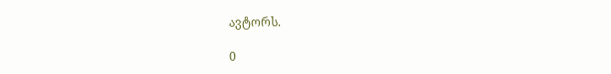ავტორს.

0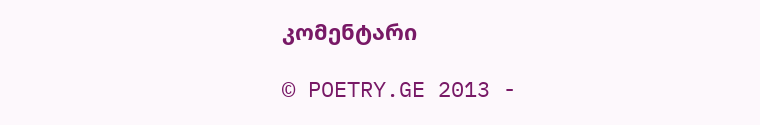კომენტარი

© POETRY.GE 2013 -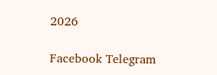2026

Facebook Telegram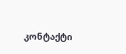კონტაქტი